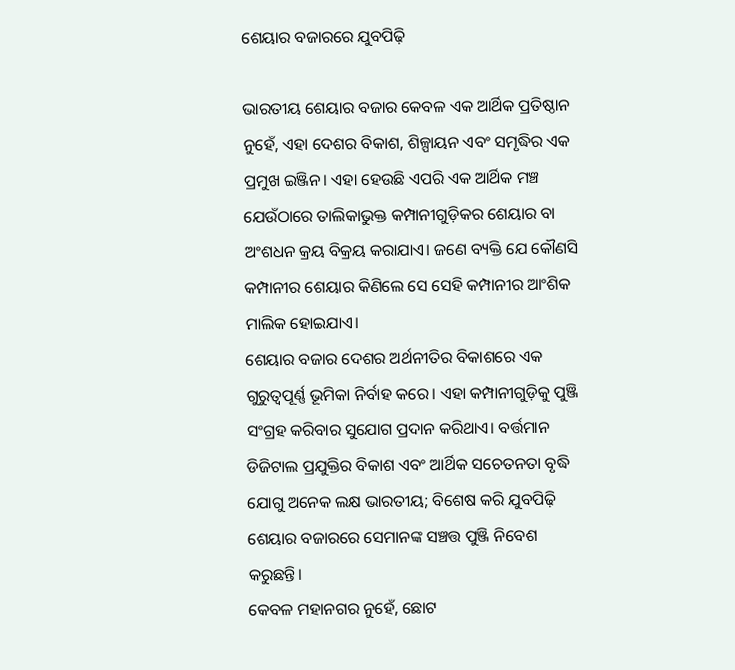ଶେୟାର ବଜାରରେ ଯୁବପିଢ଼ି

ଭାରତୀୟ ଶେୟାର ବଜାର କେବଳ ଏକ ଆର୍ଥିକ ପ୍ରତିଷ୍ଠାନ ନୁହେଁ, ଏହା ଦେଶର ବିକାଶ, ଶିଳ୍ପାୟନ ଏବଂ ସମୃଦ୍ଧିର ଏକ ପ୍ରମୁଖ ଇଞ୍ଜିନ। ଏହା ହେଉଛି ଏପରି ଏକ ଆର୍ଥିକ ମଞ୍ଚ ଯେଉଁଠାରେ ତାଲିକାଭୁକ୍ତ କମ୍ପାନୀଗୁଡ଼ିକର ଶେୟାର ବା ଅଂଶଧନ କ୍ରୟ ବିକ୍ରୟ କରାଯାଏ। ଜଣେ ବ୍ୟକ୍ତି ଯେ କୌଣସି କମ୍ପାନୀର ଶେୟାର କିଣିଲେ ସେ ସେହି କମ୍ପାନୀର ଆଂଶିକ ମାଲିକ ହୋଇଯାଏ।
ଶେୟାର ବଜାର ଦେଶର ଅର୍ଥନୀତିର ବିକାଶରେ ଏକ ଗୁରୁତ୍ୱପୂର୍ଣ୍ଣ ଭୂମିକା ନିର୍ବାହ କରେ। ଏହା କମ୍ପାନୀଗୁଡ଼ିକୁ ପୁଞ୍ଜି ସଂଗ୍ରହ କରିବାର ସୁଯୋଗ ପ୍ରଦାନ କରିଥାଏ। ବର୍ତ୍ତମାନ ଡିଜିଟାଲ ପ୍ରଯୁକ୍ତିର ବିକାଶ ଏବଂ ଆର୍ଥିକ ସଚେତନତା ବୃଦ୍ଧି ଯୋଗୁ ଅନେକ ଲକ୍ଷ ଭାରତୀୟ; ବିଶେଷ କରି ଯୁବପିଢ଼ି ଶେୟାର ବଜାରରେ ସେମାନଙ୍କ ସଞ୍ଚତ୍ତ ପୁଞ୍ଜି ନିବେଶ କରୁଛନ୍ତି।
କେବଳ ମହାନଗର ନୁହେଁ, ଛୋଟ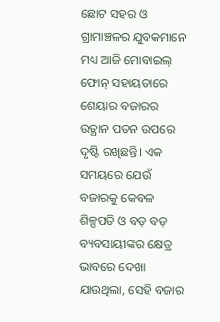ଛୋଟ ସହର ଓ ଗ୍ରାମାଞ୍ଚଳର ଯୁବକମାନେ ମଧ୍ୟ ଆଜି ମୋବାଇଲ୍‌ ଫୋନ୍‌ ସହାୟତାରେ ଶେୟାର ବଜାରର ଉତ୍ଥାନ ପତନ ଉପରେ ଦୃଷ୍ଟି ରଖିଛନ୍ତି। ଏକ ସମୟରେ ଯେଉଁ ବଜାରକୁ କେବଳ ଶିଳ୍ପପତି ଓ ବଡ଼ ବଡ଼ ବ୍ୟବସାୟୀଙ୍କର କ୍ଷେତ୍ର ଭାବରେ ଦେଖା ଯାଉଥିଲା, ସେହି ବଜାର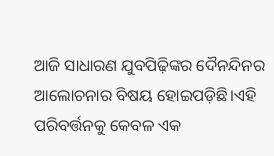ଆଜି ସାଧାରଣ ଯୁବପିଢ଼ିଙ୍କର ଦୈନନ୍ଦିନର ଆଲୋଚନାର ବିଷୟ ହୋଇପଡ଼ିଛି।ଏହି ପରିବର୍ତ୍ତନକୁ କେବଳ ଏକ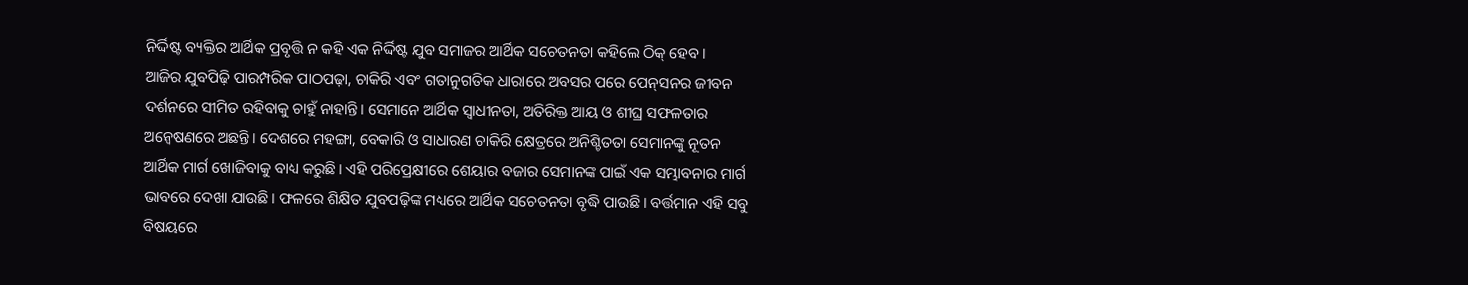ନିର୍ଦ୍ଦିଷ୍ଟ ବ୍ୟକ୍ତିର ଆର୍ଥିକ ପ୍ରବୃତ୍ତି ନ କହି ଏକ ନିର୍ଦ୍ଦିଷ୍ଟ ଯୁବ ସମାଜର ଆର୍ଥିକ ସଚେତନତା କହିଲେ ଠିକ୍‌ ହେବ।
ଆଜିର ଯୁବପିଢ଼ି ପାରମ୍ପରିକ ପାଠପଢ଼ା, ଚାକିରି ଏବଂ ଗତାନୁଗତିକ ଧାରାରେ ଅବସର ପରେ ପେନ୍‌ସନର ଜୀବନ ଦର୍ଶନରେ ସୀମିତ ରହିବାକୁ ଚାହୁଁ ନାହାନ୍ତି। ସେମାନେ ଆର୍ଥିକ ସ୍ବାଧୀନତା, ଅତିରିକ୍ତ ଆୟ ଓ ଶୀଘ୍ର ସଫଳତାର ଅନ୍ବେଷଣରେ ଅଛନ୍ତି। ଦେଶରେ ମହଙ୍ଗା, ବେକାରି ଓ ସାଧାରଣ ଚାକିରି କ୍ଷେତ୍ରରେ ଅନିଶ୍ଚିତତା ସେମାନଙ୍କୁ ନୂତନ ଆର୍ଥିକ ମାର୍ଗ ଖୋଜିବାକୁ ବାଧ୍ୟ କରୁଛି। ଏହି ପରିପ୍ରେକ୍ଷୀରେ ଶେୟାର ବଜାର ସେମାନଙ୍କ ପାଇଁ ଏକ ସମ୍ଭାବନାର ମାର୍ଗ ଭାବରେ ଦେଖା ଯାଉଛି। ଫଳରେ ଶିକ୍ଷିତ ଯୁବପଢ଼ିଙ୍କ ମଧ୍ୟରେ ଆର୍ଥିକ ସଚେତନତା ବୃଦ୍ଧି ପାଉଛି। ବର୍ତ୍ତମାନ ଏହି ସବୁ ବିଷୟରେ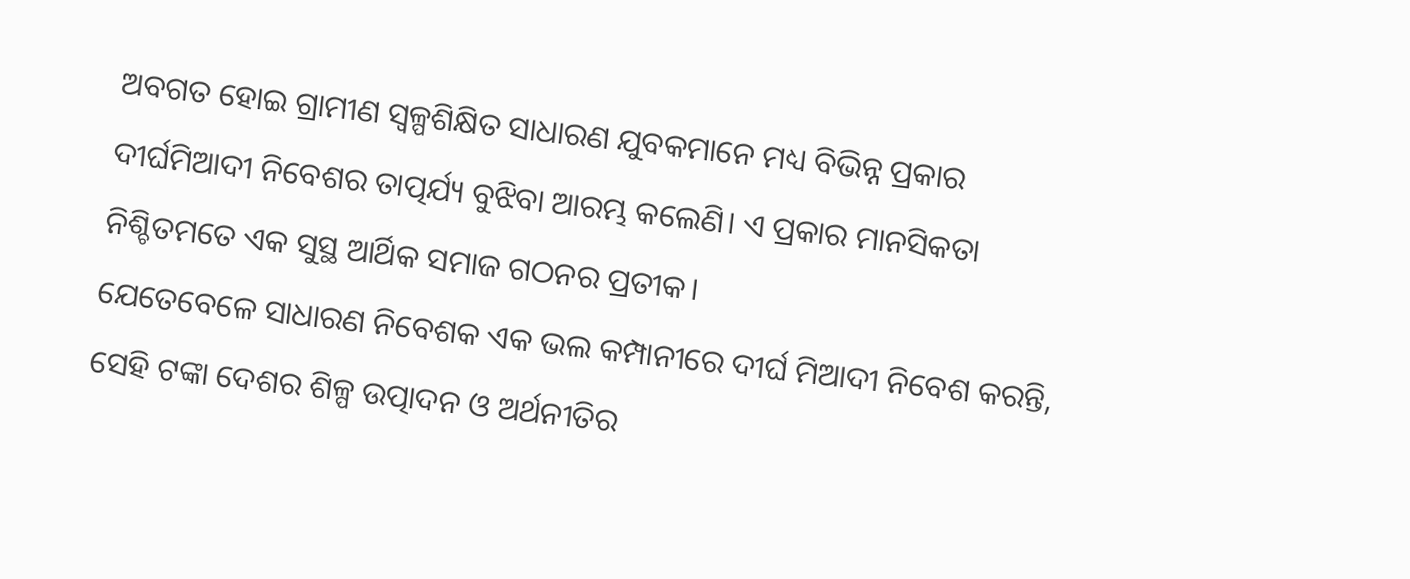ଅବଗତ ହୋଇ ଗ୍ରାମୀଣ ସ୍ବଳ୍ପଶିକ୍ଷିତ ସାଧାରଣ ଯୁବକମାନେ ମଧ୍ୟ ବିଭିନ୍ନ ପ୍ରକାର ଦୀର୍ଘମିଆଦୀ ନିବେଶର ତାତ୍ପର୍ଯ୍ୟ ବୁଝିବା ଆରମ୍ଭ କଲେଣି। ଏ ପ୍ରକାର ମାନସିକତା ନିଶ୍ଚିତମତେ ଏକ ସୁସ୍ଥ ଆର୍ଥିକ ସମାଜ ଗଠନର ପ୍ରତୀକ।
ଯେତେବେଳେ ସାଧାରଣ ନିବେଶକ ଏକ ଭଲ କମ୍ପାନୀରେ ଦୀର୍ଘ ମିଆଦୀ ନିବେଶ କରନ୍ତି, ସେହି ଟଙ୍କା ଦେଶର ଶିଳ୍ପ ଉତ୍ପାଦନ ଓ ଅର୍ଥନୀତିର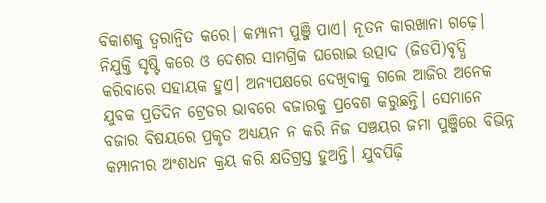ବିକାଶକୁ ତ୍ୱରାନ୍ବିତ କରେ। କମ୍ପାନୀ ପୁଞ୍ଜି ପାଏ। ନୂତନ କାରଖାନା ଗଢ଼େ। ନିଯୁକ୍ତି ସୃଷ୍ଟି କରେ ଓ ଦେଶର ସାମଗ୍ରିକ ଘରୋଇ ଉତ୍ପାଦ (ଜିଡପି)ବୃଦ୍ଧି କରିବାରେ ସହାୟକ ହୁଏ। ଅନ୍ୟପକ୍ଷରେ ଦେଖିବାକୁ ଗଲେ ଆଜିର ଅନେକ ଯୁବକ ପ୍ରତିଦିନ ଟ୍ରେଡର ଭାବରେ ବଜାରକୁ ପ୍ରବେଶ କରୁଛନ୍ତି। ସେମାନେ ବଜାର ବିଷୟରେ ପ୍ରକୃତ ଅଧ୍ୟୟନ ନ କରି ନିଜ ସଞ୍ଚୟର ଜମା ପୁଞ୍ଜିରେ ବିଭିନ୍ନ କମ୍ପାନୀର ଅଂଶଧନ କ୍ରୟ କରି କ୍ଷତିଗ୍ରସ୍ତ ହୁଅନ୍ତି। ଯୁବପିଢ଼ି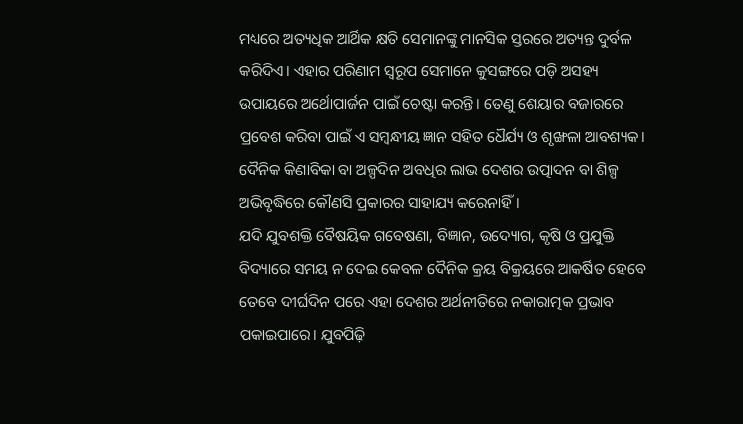ମଧ୍ୟରେ ଅତ୍ୟଧିକ ଆର୍ଥିକ କ୍ଷତି ସେମାନଙ୍କୁ ମାନସିକ ସ୍ତରରେ ଅତ୍ୟନ୍ତ ଦୁର୍ବଳ କରିଦିଏ। ଏହାର ପରିଣାମ ସ୍ବରୂପ ସେମାନେ କୁସଙ୍ଗରେ ପଡ଼ି ଅସହ୍ୟ ଉପାୟରେ ଅର୍ଥୋପାର୍ଜନ ପାଇଁ ଚେଷ୍ଟା କରନ୍ତି। ତେଣୁ ଶେୟାର ବଜାରରେ ପ୍ରବେଶ କରିବା ପାଇଁ ଏ ସମ୍ବନ୍ଧୀୟ ଜ୍ଞାନ ସହିତ ଧୈର୍ଯ୍ୟ ଓ ଶୃଙ୍ଖଳା ଆବଶ୍ୟକ। ଦୈନିକ କିଣାବିକା ବା ଅଳ୍ପଦିନ ଅବଧିର ଲାଭ ଦେଶର ଉତ୍ପାଦନ ବା ଶିଳ୍ପ ଅଭିବୃଦ୍ଧିରେ କୌଣସି ପ୍ରକାରର ସାହାଯ୍ୟ କରେନାହିଁ।
ଯଦି ଯୁବଶକ୍ତି ବୈଷୟିକ ଗବେଷଣା, ବିଜ୍ଞାନ, ଉଦ୍ୟୋଗ, କୃଷି ଓ ପ୍ରଯୁକ୍ତି ବିଦ୍ୟାରେ ସମୟ ନ ଦେଇ କେବଳ ଦୈନିକ କ୍ରୟ ବିକ୍ରୟରେ ଆକର୍ଷିତ ହେବେ ତେବେ ଦୀର୍ଘଦିନ ପରେ ଏହା ଦେଶର ଅର୍ଥନୀତିରେ ନକାରାତ୍ମକ ପ୍ରଭାବ ପକାଇପାରେ। ଯୁବପିଢ଼ି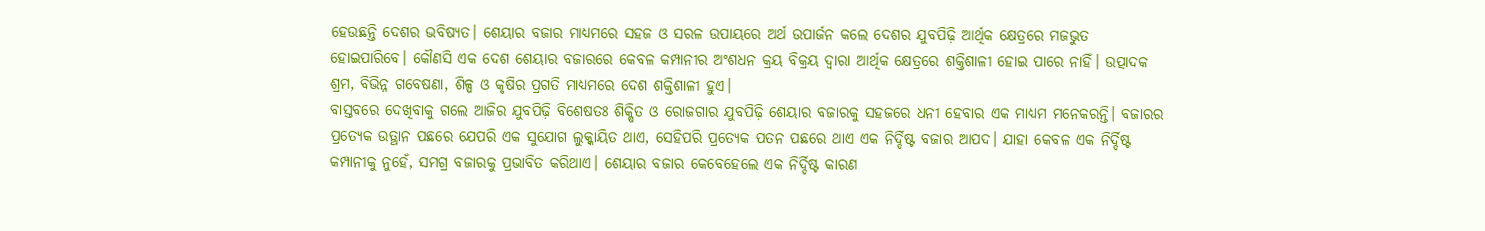ହେଉଛନ୍ତି ଦେଶର ଭବିଷ୍ୟତ। ଶେୟାର ବଜାର ମାଧ୍ୟମରେ ସହଜ ଓ ସରଳ ଉପାୟରେ ଅର୍ଥ ଉପାର୍ଜନ କଲେ ଦେଶର ଯୁବପିଢ଼ି ଆର୍ଥିକ କ୍ଷେତ୍ରରେ ମଜଭୁତ ହୋଇପାରିବେ। କୌଣସି ଏକ ଦେଶ ଶେୟାର ବଜାରରେ କେବଳ କମ୍ପାନୀର ଅଂଶଧନ କ୍ରୟ ବିକ୍ରୟ ଦ୍ୱାରା ଆର୍ଥିକ କ୍ଷେତ୍ରରେ ଶକ୍ତିଶାଳୀ ହୋଇ ପାରେ ନାହିଁ। ଉତ୍ପାଦକ ଶ୍ରମ, ବିଭିନ୍ନ ଗବେଷଣା, ଶିଳ୍ପ ଓ କୃଷିର ପ୍ରଗତି ମାଧ୍ୟମରେ ଦେଶ ଶକ୍ତିଶାଳୀ ହୁଏ।
ବାସ୍ତବରେ ଦେଖିବାକୁ ଗଲେ ଆଜିର ଯୁବପିଢ଼ି ବିଶେଷତଃ ଶିକ୍ଷିତ ଓ ରୋଜଗାର ଯୁବପିଢ଼ି ଶେୟାର ବଜାରକୁ ସହଜରେ ଧନୀ ହେବାର ଏକ ମାଧ୍ୟମ ମନେକରନ୍ତି। ବଜାରର ପ୍ରତ୍ୟେକ ଉତ୍ଥାନ ପଛରେ ଯେପରି ଏକ ସୁଯୋଗ ଲୁକ୍କାୟିତ ଥାଏ, ସେହିପରି ପ୍ରତ୍ୟେକ ପତନ ପଛରେ ଥାଏ ଏକ ନିର୍ଦ୍ଦିଷ୍ଟ ବଜାର ଆପଦ। ଯାହା କେବଳ ଏକ ନିର୍ଦ୍ଦିଷ୍ଟ କମ୍ପାନୀକୁ ନୁହେଁ, ସମଗ୍ର ବଜାରକୁ ପ୍ରଭାବିତ କରିଥାଏ। ଶେୟାର ବଜାର କେବେହେଲେ ଏକ ନିର୍ଦ୍ଦିଷ୍ଟ କାରଣ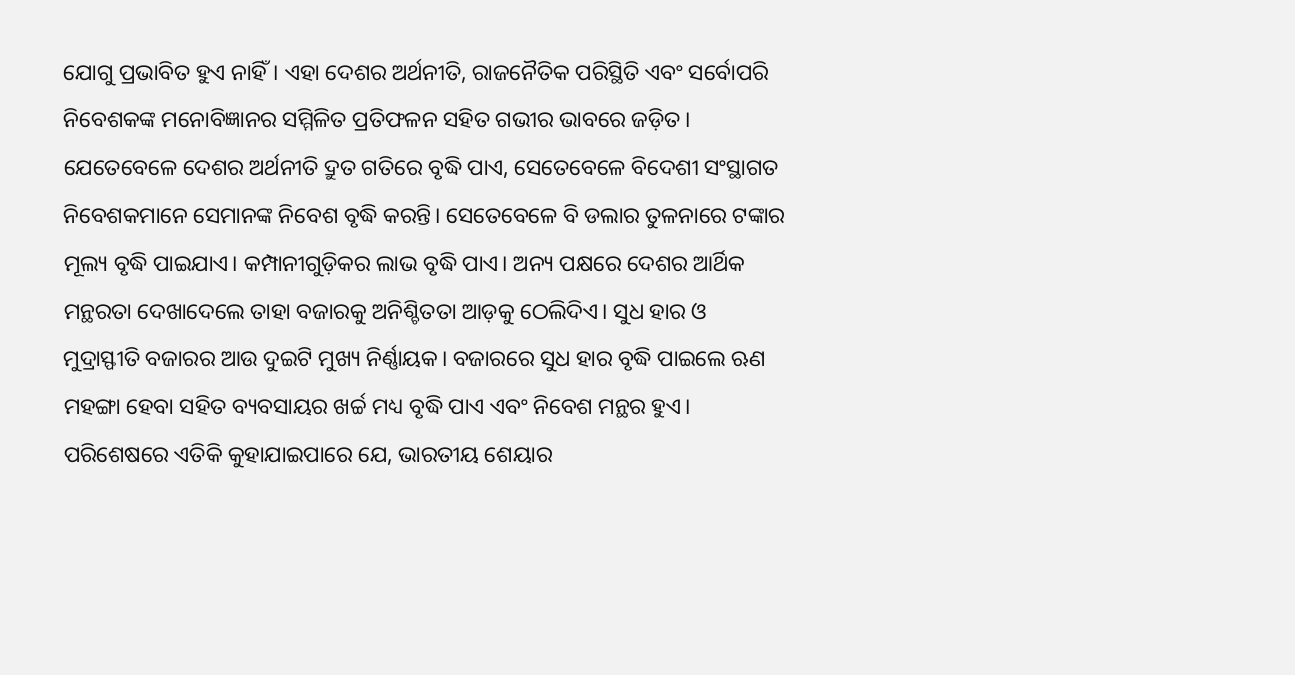ଯୋଗୁ ପ୍ରଭାବିତ ହୁଏ ନାହିଁ। ଏହା ଦେଶର ଅର୍ଥନୀତି, ରାଜନୈତିକ ପରିସ୍ଥିତି ଏବଂ ସର୍ବୋପରି ନିବେଶକଙ୍କ ମନୋବିଜ୍ଞାନର ସମ୍ମିଳିତ ପ୍ରତିଫଳନ ସହିତ ଗଭୀର ଭାବରେ ଜଡ଼ିତ।
ଯେତେବେଳେ ଦେଶର ଅର୍ଥନୀତି ଦ୍ରୁତ ଗତିରେ ବୃଦ୍ଧି ପାଏ, ସେତେବେଳେ ବିଦେଶୀ ସଂସ୍ଥାଗତ ନିବେଶକମାନେ ସେମାନଙ୍କ ନିବେଶ ବୃଦ୍ଧି କରନ୍ତି। ସେତେବେଳେ ବି ଡଲାର ତୁଳନାରେ ଟଙ୍କାର ମୂଲ୍ୟ ବୃଦ୍ଧି ପାଇଯାଏ। କମ୍ପାନୀଗୁଡ଼ିକର ଲାଭ ବୃଦ୍ଧି ପାଏ। ଅନ୍ୟ ପକ୍ଷରେ ଦେଶର ଆର୍ଥିକ ମନ୍ଥରତା ଦେଖାଦେଲେ ତାହା ବଜାରକୁ ଅନିଶ୍ଚିତତା ଆଡ଼କୁ ଠେଲିଦିଏ। ସୁଧ ହାର ଓ ମୁଦ୍ରାସ୍ଫୀତି ବଜାରର ଆଉ ଦୁଇଟି ମୁଖ୍ୟ ନିର୍ଣ୍ଣାୟକ। ବଜାରରେ ସୁଧ ହାର ବୃଦ୍ଧି ପାଇଲେ ଋଣ ମହଙ୍ଗା ହେବା ସହିତ ବ୍ୟବସାୟର ଖର୍ଚ୍ଚ ମଧ୍ୟ ବୃଦ୍ଧି ପାଏ ଏବଂ ନିବେଶ ମନ୍ଥର ହୁଏ।
ପରିଶେଷରେ ଏତିକି କୁହାଯାଇପାରେ ଯେ, ଭାରତୀୟ ଶେୟାର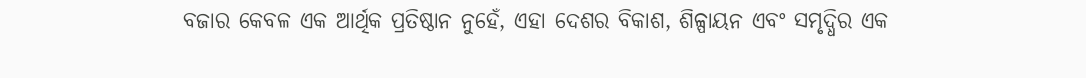ବଜାର କେବଳ ଏକ ଆର୍ଥିକ ପ୍ରତିଷ୍ଠାନ ନୁହେଁ, ଏହା ଦେଶର ବିକାଶ, ଶିଳ୍ପାୟନ ଏବଂ ସମୃଦ୍ଧିର ଏକ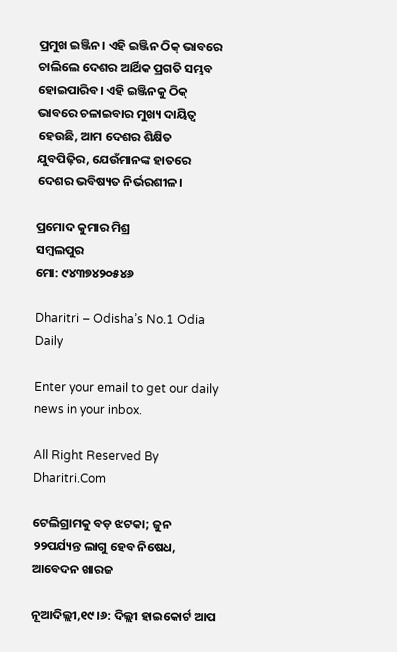ପ୍ରମୁଖ ଇଞ୍ଜିନ। ଏହି ଇଞ୍ଜିନ ଠିକ୍‌ ଭାବରେ ଚାଲିଲେ ଦେଶର ଆର୍ଥିକ ପ୍ରଗତି ସମ୍ଭବ ହୋଇପାରିବ। ଏହି ଇଞ୍ଜିନକୁ ଠିକ୍‌ ଭାବରେ ଚଳାଇବାର ମୁଖ୍ୟ ଦାୟିତ୍ୱ ହେଉଛି, ଆମ ଦେଶର ଶିକ୍ଷିତ ଯୁବପିଢ଼ିର, ଯେଉଁମାନଙ୍କ ହାତରେ ଦେଶର ଭବିଷ୍ୟତ ନିର୍ଭରଶୀଳ।

ପ୍ରମୋଦ କୁମାର ମିଶ୍ର
ସମ୍ବଲପୁର
ମୋ: ୯୪୩୭୪୨୦୫୪୬

Dharitri – Odisha’s No.1 Odia Daily

Enter your email to get our daily news in your inbox.

All Right Reserved By Dharitri.Com

ଟେଲିଗ୍ରାମକୁ ବଡ଼ ଝଟକା; ଜୁନ ୨୨ପର୍ଯ୍ୟନ୍ତ ଲାଗୁ ହେବ ନିଷେଧ, ଆବେଦନ ଖାରଜ

ନୂଆଦିଲ୍ଲୀ,୧୯।୬: ଦିଲ୍ଲୀ ହାଇକୋର୍ଟ ଆପ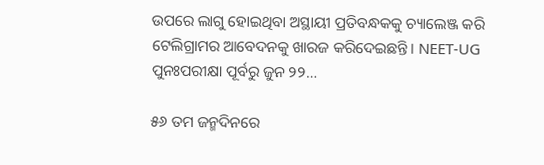ଉପରେ ଲାଗୁ ହୋଇଥିବା ଅସ୍ଥାୟୀ ପ୍ରତିବନ୍ଧକକୁ ଚ୍ୟାଲେଞ୍ଜ କରି ଟେଲିଗ୍ରାମର ଆବେଦନକୁ ଖାରଜ କରିଦେଇଛନ୍ତି। NEET-UG ପୁନଃପରୀକ୍ଷା ପୂର୍ବରୁ ଜୁନ ୨୨…

୫୬ ତମ ଜନ୍ମଦିନରେ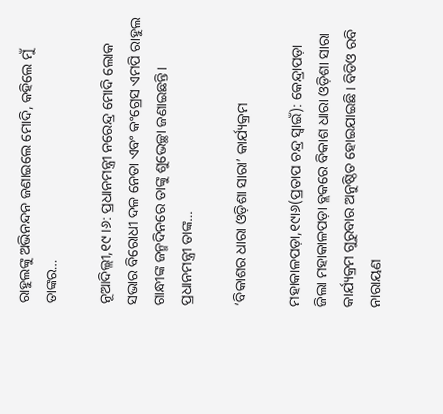ରାହୁଲଙ୍କୁ ଅଭିନନ୍ଦନ ଜଣାଇଲେ ମୋଦି, କହିଲେ ମୁଁ ତାଙ୍କର…

ନୂଆଦିଲ୍ଲୀ,୧୯।୬: ପ୍ରଧାନମନ୍ତ୍ରୀ ନରେନ୍ଦ୍ର ମୋଦି ଲୋକ ସଭାର ବିରୋଧୀ ଦଳ ନେତା ଏବଂ କଂଗ୍ରେସ ଏମପି ରାହୁଲ ଗାନ୍ଧୀଙ୍କ ଜନ୍ମଦିନରେ ତାଙ୍କୁ ଶୁଭେଚ୍ଛା ଜଣାଇଛନ୍ତି। ପ୍ରଧାନମନ୍ତ୍ରୀ ତାଙ୍କ…

‘ବିକାଶର ଧାରା ଓଡ଼ିଶା ସାରା’ କାର୍ଯ୍ୟକ୍ରମ

ମହାକାଳପଡ଼ା,୧୯ା୬(ପ୍ରତାପ ଚନ୍ଦ୍ର ସ୍ବାଇଁ): କେନ୍ଦ୍ରାପଡ଼ା ଜିଲା ମହାକାଳପଡ଼ା ବ୍ଲକରେ ବିକାଶ ଧାରା ଓଡ଼ିଶା ସାରା କାର୍ଯ୍ୟକ୍ରମ ଗୁରୁବାର ଅନୁଷ୍ଠିତ ହୋଇଯାଇଛି। ବିଡିଓ ରବି ନାରାୟଣ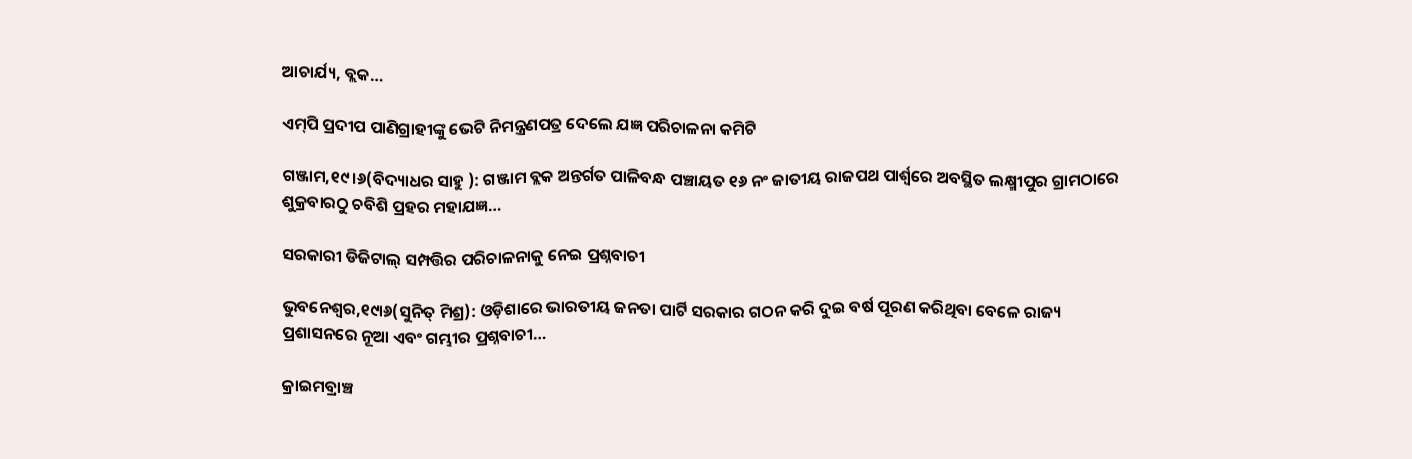ଆଚାର୍ଯ୍ୟ, ବ୍ଲକ…

ଏମ୍‌ପି ପ୍ରଦୀପ ପାଣିଗ୍ରାହୀଙ୍କୁ ଭେଟି ନିମନ୍ତ୍ରଣପତ୍ର ଦେଲେ ଯଜ୍ଞ ପରିଚାଳନା କମିଟି

ଗଞ୍ଜାମ,୧୯।୬(ବିଦ୍ୟାଧର ସାହୁ ): ଗଞ୍ଜାମ ବ୍ଲକ ଅନ୍ତର୍ଗତ ପାଳିବନ୍ଧ ପଞ୍ଚାୟତ ୧୬ ନଂ ଜାତୀୟ ରାଜପଥ ପାର୍ଶ୍ୱରେ ଅବସ୍ଥିତ ଲକ୍ଷ୍ମୀପୁର ଗ୍ରାମଠାରେ ଶୁକ୍ରବାରଠୁ ଚବିଶି ପ୍ରହର ମହାଯଜ୍ଞ…

ସରକାରୀ ଡିଜିଟାଲ୍‌ ସମ୍ପତ୍ତିର ପରିଚାଳନାକୁ ନେଇ ପ୍ରଶ୍ନବାଚୀ

ଭୁବନେଶ୍ୱର,୧୯ା୬(ସୁନିତ୍‌ ମିଶ୍ର): ଓଡ଼ିଶାରେ ଭାରତୀୟ ଜନତା ପାର୍ଟି ସରକାର ଗଠନ କରି ଦୁଇ ବର୍ଷ ପୂରଣ କରିଥିବା ବେଳେ ରାଜ୍ୟ ପ୍ରଶାସନରେ ନୂଆ ଏବଂ ଗମ୍ଭୀର ପ୍ରଶ୍ନବାଚୀ…

କ୍ରାଇମବ୍ରାଞ୍ଚ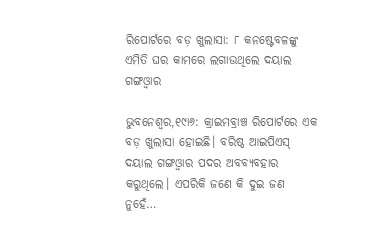ରିପୋର୍ଟରେ ବଡ଼ ଖୁଲାସା: ୮ କନଷ୍ଟେବଳଙ୍କୁ ଏମିତି ଘର କାମରେ ଲଗାଉଥିଲେ ଦୟାଲ ଗଙ୍ଗଓ୍ବାର

ଭୁବନେଶ୍ୱର,୧୯ା୬: କ୍ରାଇମବ୍ରାଞ୍ଚ ରିପୋର୍ଟରେ ଏକ ବଡ଼ ଖୁଲାସା ହୋଇଛି। ବରିଷ୍ଠ ଆଇପିଏସ୍‌ ଦୟାଲ ଗଙ୍ଗଓ୍ବାର ପଦର ଅବବ୍ୟବହାର କରୁଥିଲେ। ଏପରିକି ଜଣେ କି ଦୁଇ ଜଣ ନୁହେଁ…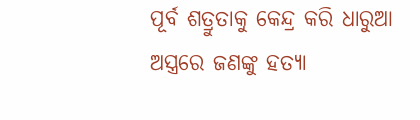ପୂର୍ବ ଶତ୍ରୁତାକୁ କେନ୍ଦ୍ର କରି ଧାରୁଆ ଅସ୍ତ୍ରରେ ଜଣଙ୍କୁ ହତ୍ୟା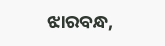ଝାରବନ୍ଧ,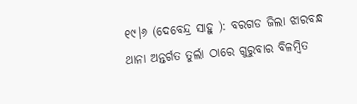୧୯।୬ (ଦେବେନ୍ଦ୍ର ସାହୁ ): ବରଗଡ ଜିଲା ଝାରବନ୍ଧ ଥାନା ଅନ୍ତର୍ଗତ ତୁର୍ଲା ଠାରେ ଗୁରୁବାର ବିଳମ୍ବିତ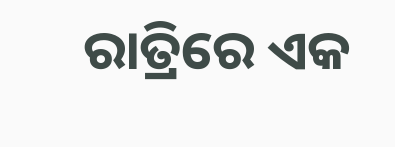ରାତ୍ରିରେ ଏକ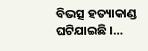ବିଭତ୍ସ ହତ୍ୟାକାଣ୍ଡ ଘଟିଯାଇଛି ।…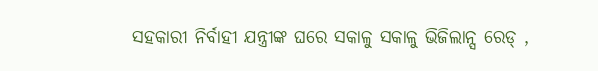ସହକାରୀ ନିର୍ବାହୀ ଯନ୍ତ୍ରୀଙ୍କ ଘରେ ସକାଳୁ ସକାଳୁ ଭିଜିଲାନ୍ସ ରେଡ୍‌ ,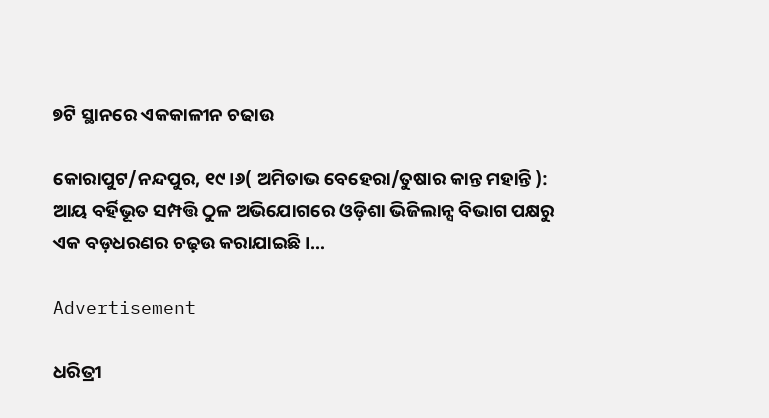୭ଟି ସ୍ଥାନରେ ଏକକାଳୀନ ଚଢାଉ

କୋରାପୁଟ/ନନ୍ଦପୁର, ୧୯।୬( ଅମିତାଭ ବେହେରା/ତୁଷାର କାନ୍ତ ମହାନ୍ତି ): ଆୟ ବର୍ହିଭୂତ ସମ୍ପତ୍ତି ଠୁଳ ଅଭିଯୋଗରେ ଓଡ଼ିଶା ଭିଜିଲାନ୍ସ ବିଭାଗ ପକ୍ଷରୁ ଏକ ବଡ଼ଧରଣର ଚଢ଼ଉ କରାଯାଇଛି।…

Advertisement

ଧରିତ୍ରୀ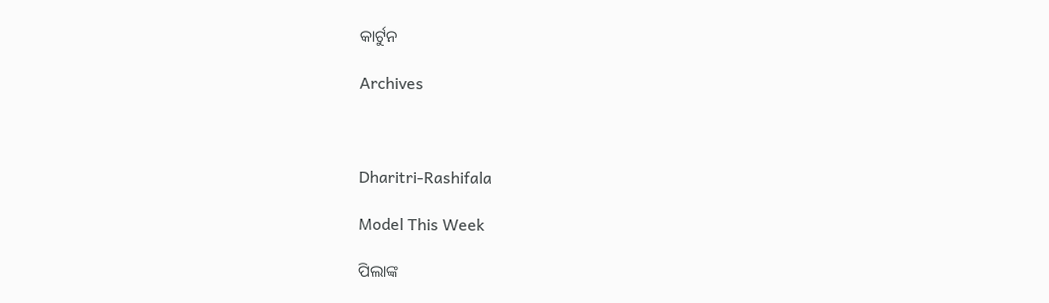କାର୍ଟୁନ

Archives



Dharitri-Rashifala

Model This Week

ପିଲାଙ୍କ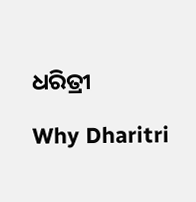ଧରିତ୍ରୀ

Why Dharitri